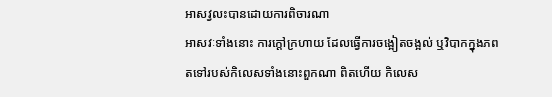អាសវ្វលះបានដោយការពិចារណា
អាសវៈទាំងនោះ ការក្តៅក្រហាយ ដែលធ្វើការចង្អៀតចង្អល់ ឬវិបាកក្នុងភព តទៅរបស់កិលេសទាំងនោះពួកណា ពិតហើយ កិលេស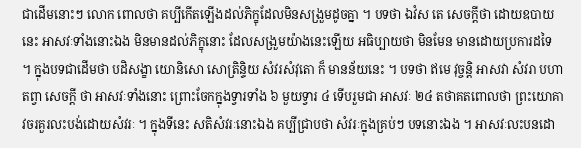ជាដើមនោះៗ លោក ពោលថា គប្បីកើតឡើងដល់ភិក្ខុដែលមិនសង្រួមដូចគ្នា ។ បទថា ឯវំស តេ សេចក្តីថា ដោយឧបាយនេះ អាសវៈទាំងនោះឯង មិនមានដល់ភិក្ខុនោះ ដែលសង្រួមយ៉ាងនេះឡើយ អធិប្បាយថា មិនមែន មានដោយប្រការដទៃ ។ ក្នុងបទជាដើមថា បដិសង្ខា យោនិសោ សោត្រិន្ទិយ សំវរសំវុតោ ក៏ មានន័យនេះ ។ បទថា ឥមេ វុច្ចន្តិ អាសវា សំវរា បហាតព្វា សេចក្តី ថា អាសវៈទាំងនោះ ព្រោះចែកក្នុងទ្វារទាំង ៦ មួយទ្វារ ៤ ទើបរួមជា អាសវៈ ២៤ តថាគតពោលថា ព្រះយោគាវចរគួរលះបង់ដោយសំវរៈ ។ ក្នុងទីនេះ សតិសំវរៈនោះឯង គប្បីជ្រាបថា សំវរៈក្នុងគ្រប់ៗ បទនោះឯង ។ អាសវៈលះបនដោ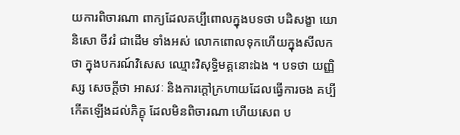យការពិចារណា ពាក្យដែលគប្បីពោលក្នុងបទថា បដិសង្ខា យោនិសោ ចីវរំ ជាដើម ទាំងអស់ លោកពោលទុកហើយក្នុងសីលកថា ក្នុងបករណ៍វិសេស ឈ្មោះវិសុទ្ធិមគ្គនោះឯង ។ បទថា យញ្ញិស្ស សេចក្តីថា អាសវៈ និងការក្តៅក្រហាយដែលធ្វើការចង គប្បីកើតឡើងដល់ភិក្ខុ ដែលមិនពិចារណា ហើយសេព ប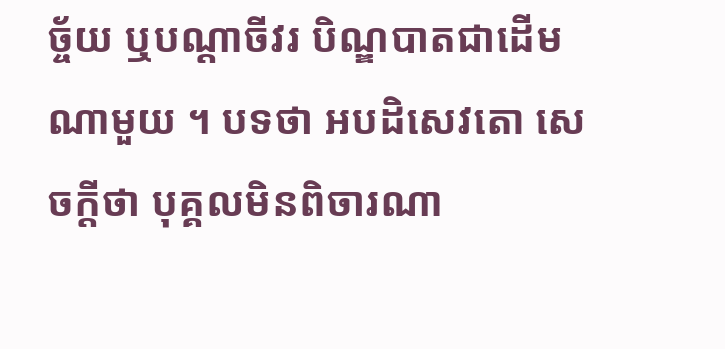ច្ច័យ ឬបណ្តាចីវរ បិណ្ឌបាតជាដើមណាមួយ ។ បទថា អបដិសេវតោ សេចក្តីថា បុគ្គលមិនពិចារណា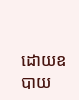ដោយឧបាយ